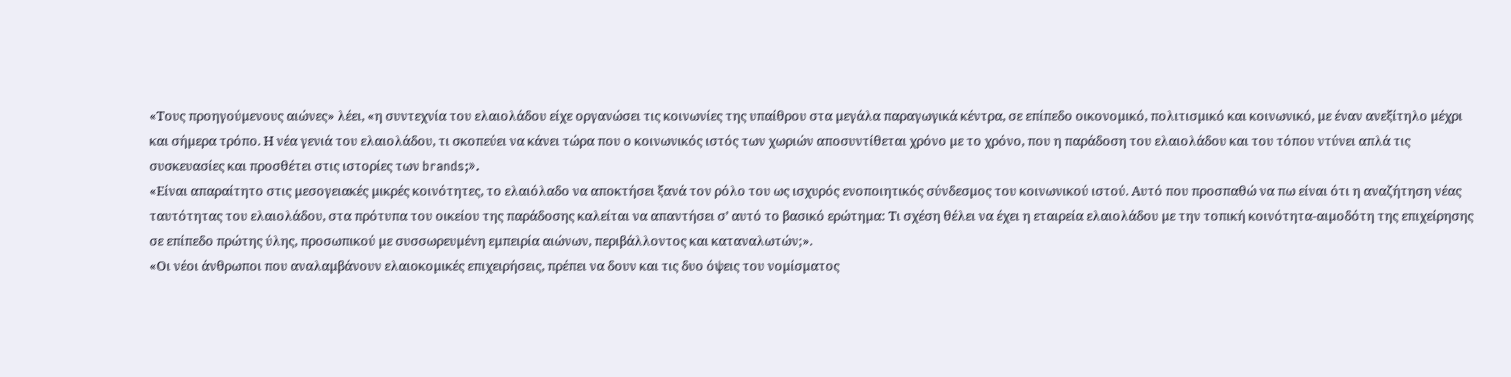«Τους προηγούµενους αιώνες» λέει, «η συντεχνία του ελαιολάδου είχε οργανώσει τις κοινωνίες της υπαίθρου στα µεγάλα παραγωγικά κέντρα, σε επίπεδο οικονοµικό, πολιτισµικό και κοινωνικό, µε έναν ανεξίτηλο µέχρι και σήµερα τρόπο. Η νέα γενιά του ελαιολάδου, τι σκοπεύει να κάνει τώρα που ο κοινωνικός ιστός των χωριών αποσυντίθεται χρόνο µε το χρόνο, που η παράδοση του ελαιολάδου και του τόπου ντύνει απλά τις συσκευασίες και προσθέτει στις ιστορίες των brands;».
«Είναι απαραίτητο στις µεσογειακές µικρές κοινότητες, το ελαιόλαδο να αποκτήσει ξανά τον ρόλο του ως ισχυρός ενοποιητικός σύνδεσµος του κοινωνικού ιστού. Αυτό που προσπαθώ να πω είναι ότι η αναζήτηση νέας ταυτότητας του ελαιολάδου, στα πρότυπα του οικείου της παράδοσης καλείται να απαντήσει σ’ αυτό το βασικό ερώτηµα: Τι σχέση θέλει να έχει η εταιρεία ελαιολάδου µε την τοπική κοινότητα-αιµοδότη της επιχείρησης σε επίπεδο πρώτης ύλης, προσωπικού µε συσσωρευµένη εµπειρία αιώνων, περιβάλλοντος και καταναλωτών;».
«Οι νέοι άνθρωποι που αναλαµβάνουν ελαιοκοµικές επιχειρήσεις, πρέπει να δουν και τις δυο όψεις του νοµίσµατος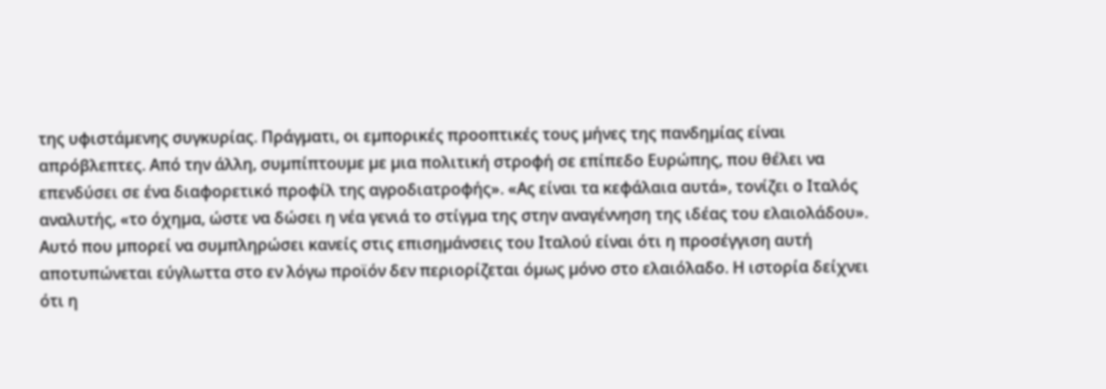της υφιστάµενης συγκυρίας. Πράγµατι, οι εµπορικές προοπτικές τους µήνες της πανδηµίας είναι απρόβλεπτες. Από την άλλη, συµπίπτουµε µε µια πολιτική στροφή σε επίπεδο Ευρώπης, που θέλει να επενδύσει σε ένα διαφορετικό προφίλ της αγροδιατροφής». «Ας είναι τα κεφάλαια αυτά», τονίζει ο Ιταλός αναλυτής, «το όχηµα, ώστε να δώσει η νέα γενιά το στίγµα της στην αναγέννηση της ιδέας του ελαιολάδου».
Αυτό που µπορεί να συµπληρώσει κανείς στις επισηµάνσεις του Ιταλού είναι ότι η προσέγγιση αυτή αποτυπώνεται εύγλωττα στο εν λόγω προϊόν δεν περιορίζεται όµως µόνο στο ελαιόλαδο. Η ιστορία δείχνει ότι η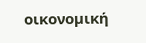οικονοµική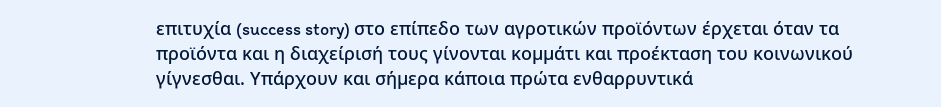επιτυχία (success story) στο επίπεδο των αγροτικών προϊόντων έρχεται όταν τα προϊόντα και η διαχείρισή τους γίνονται κοµµάτι και προέκταση του κοινωνικού γίγνεσθαι. Υπάρχουν και σήµερα κάποια πρώτα ενθαρρυντικά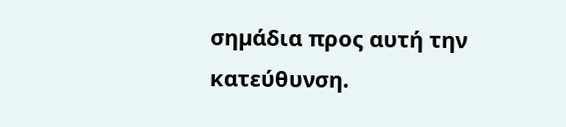σηµάδια προς αυτή την κατεύθυνση.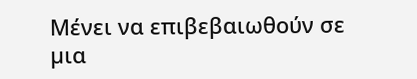Μένει να επιβεβαιωθούν σε µια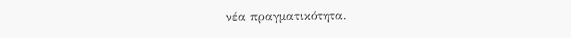νέα πραγµατικότητα.